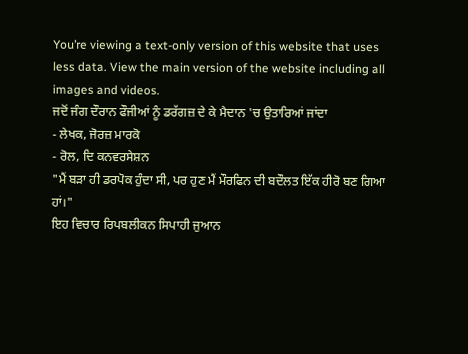You’re viewing a text-only version of this website that uses less data. View the main version of the website including all images and videos.
ਜਦੋਂ ਜੰਗ ਦੌਰਾਨ ਫੌਜੀਆਂ ਨੂੰ ਡਰੱਗਜ਼ ਦੇ ਕੇ ਮੈਦਾਨ 'ਚ ਉਤਾਰਿਆਂ ਜਾਂਦਾ
- ਲੇਖਕ, ਜੋਰਜ਼ ਮਾਰਕੋ
- ਰੋਲ, ਦਿ ਕਨਵਰਸੇਸ਼ਨ
"ਮੈਂ ਬੜਾ ਹੀ ਡਰਪੋਕ ਹੁੰਦਾ ਸੀ, ਪਰ ਹੁਣ ਮੈਂ ਮੌਰਫਿਨ ਦੀ ਬਦੌਲਤ ਇੱਕ ਹੀਰੋ ਬਣ ਗਿਆ ਹਾਂ।"
ਇਹ ਵਿਚਾਰ ਰਿਪਬਲੀਕਨ ਸਿਪਾਹੀ ਜੁਆਨ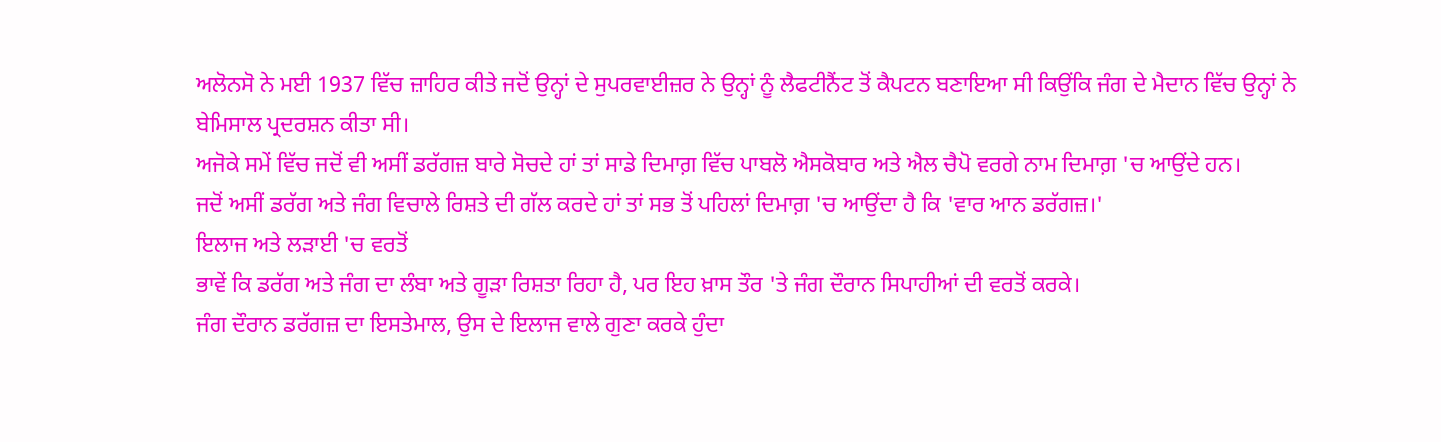ਅਲੋਨਸੋ ਨੇ ਮਈ 1937 ਵਿੱਚ ਜ਼ਾਹਿਰ ਕੀਤੇ ਜਦੋਂ ਉਨ੍ਹਾਂ ਦੇ ਸੁਪਰਵਾਈਜ਼ਰ ਨੇ ਉਨ੍ਹਾਂ ਨੂੰ ਲੈਫਟੀਨੈਂਟ ਤੋਂ ਕੈਪਟਨ ਬਣਾਇਆ ਸੀ ਕਿਉਂਕਿ ਜੰਗ ਦੇ ਮੈਦਾਨ ਵਿੱਚ ਉਨ੍ਹਾਂ ਨੇ ਬੇਮਿਸਾਲ ਪ੍ਰਦਰਸ਼ਨ ਕੀਤਾ ਸੀ।
ਅਜੋਕੇ ਸਮੇਂ ਵਿੱਚ ਜਦੋਂ ਵੀ ਅਸੀਂ ਡਰੱਗਜ਼ ਬਾਰੇ ਸੋਚਦੇ ਹਾਂ ਤਾਂ ਸਾਡੇ ਦਿਮਾਗ਼ ਵਿੱਚ ਪਾਬਲੋ ਐਸਕੋਬਾਰ ਅਤੇ ਐਲ ਚੈਪੋ ਵਰਗੇ ਨਾਮ ਦਿਮਾਗ਼ 'ਚ ਆਉਂਦੇ ਹਨ।
ਜਦੋਂ ਅਸੀਂ ਡਰੱਗ ਅਤੇ ਜੰਗ ਵਿਚਾਲੇ ਰਿਸ਼ਤੇ ਦੀ ਗੱਲ ਕਰਦੇ ਹਾਂ ਤਾਂ ਸਭ ਤੋਂ ਪਹਿਲਾਂ ਦਿਮਾਗ਼ 'ਚ ਆਉਂਦਾ ਹੈ ਕਿ 'ਵਾਰ ਆਨ ਡਰੱਗਜ਼।'
ਇਲਾਜ ਅਤੇ ਲੜਾਈ 'ਚ ਵਰਤੋਂ
ਭਾਵੇਂ ਕਿ ਡਰੱਗ ਅਤੇ ਜੰਗ ਦਾ ਲੰਬਾ ਅਤੇ ਗੂੜਾ ਰਿਸ਼ਤਾ ਰਿਹਾ ਹੈ, ਪਰ ਇਹ ਖ਼ਾਸ ਤੌਰ 'ਤੇ ਜੰਗ ਦੌਰਾਨ ਸਿਪਾਹੀਆਂ ਦੀ ਵਰਤੋਂ ਕਰਕੇ।
ਜੰਗ ਦੌਰਾਨ ਡਰੱਗਜ਼ ਦਾ ਇਸਤੇਮਾਲ, ਉਸ ਦੇ ਇਲਾਜ ਵਾਲੇ ਗੁਣਾ ਕਰਕੇ ਹੁੰਦਾ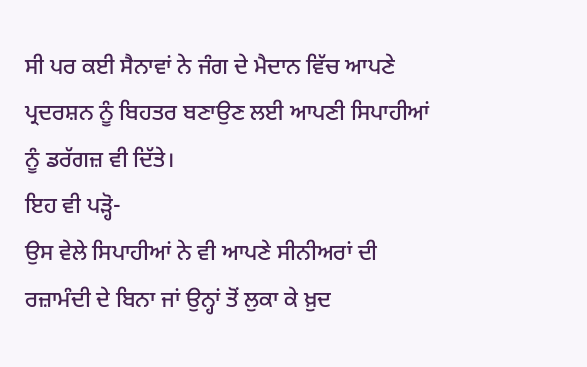ਸੀ ਪਰ ਕਈ ਸੈਨਾਵਾਂ ਨੇ ਜੰਗ ਦੇ ਮੈਦਾਨ ਵਿੱਚ ਆਪਣੇ ਪ੍ਰਦਰਸ਼ਨ ਨੂੰ ਬਿਹਤਰ ਬਣਾਉਣ ਲਈ ਆਪਣੀ ਸਿਪਾਹੀਆਂ ਨੂੰ ਡਰੱਗਜ਼ ਵੀ ਦਿੱਤੇ।
ਇਹ ਵੀ ਪੜ੍ਹੋ-
ਉਸ ਵੇਲੇ ਸਿਪਾਹੀਆਂ ਨੇ ਵੀ ਆਪਣੇ ਸੀਨੀਅਰਾਂ ਦੀ ਰਜ਼ਾਮੰਦੀ ਦੇ ਬਿਨਾ ਜਾਂ ਉਨ੍ਹਾਂ ਤੋਂ ਲੁਕਾ ਕੇ ਖ਼ੁਦ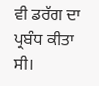ਵੀ ਡਰੱਗ ਦਾ ਪ੍ਰਬੰਧ ਕੀਤਾ ਸੀ।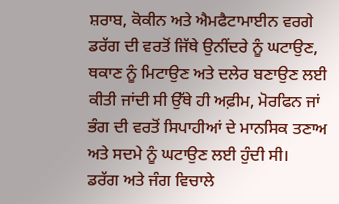ਸ਼ਰਾਬ, ਕੋਕੀਨ ਅਤੇ ਐਮਫੈਟਾਮਾਈਨ ਵਰਗੇ ਡਰੱਗ ਦੀ ਵਰਤੋਂ ਜਿੱਥੇ ਉਨੀਂਦਰੇ ਨੂੰ ਘਟਾਉਣ, ਥਕਾਣ ਨੂੰ ਮਿਟਾਉਣ ਅਤੇ ਦਲੇਰ ਬਣਾਉਣ ਲਈ ਕੀਤੀ ਜਾਂਦੀ ਸੀ ਉੱਥੇ ਹੀ ਅਫ਼ੀਮ, ਮੋਰਫਿਨ ਜਾਂ ਭੰਗ ਦੀ ਵਰਤੋਂ ਸਿਪਾਹੀਆਂ ਦੇ ਮਾਨਸਿਕ ਤਣਾਅ ਅਤੇ ਸਦਮੇ ਨੂੰ ਘਟਾਉਣ ਲਈ ਹੁੰਦੀ ਸੀ।
ਡਰੱਗ ਅਤੇ ਜੰਗ ਵਿਚਾਲੇ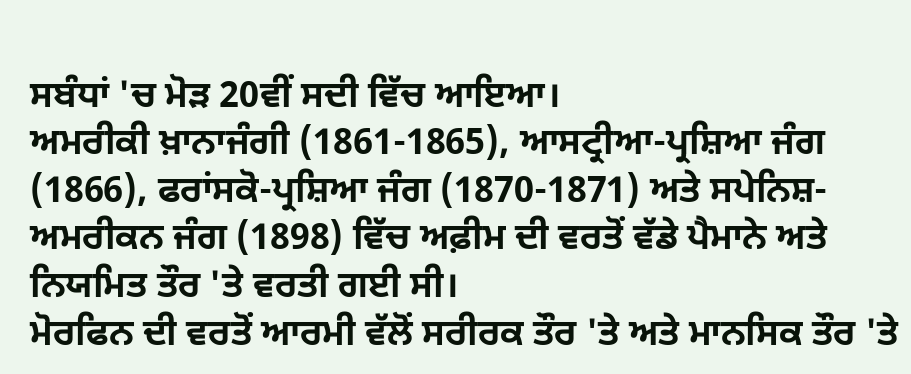ਸਬੰਧਾਂ 'ਚ ਮੋੜ 20ਵੀਂ ਸਦੀ ਵਿੱਚ ਆਇਆ।
ਅਮਰੀਕੀ ਖ਼ਾਨਾਜੰਗੀ (1861-1865), ਆਸਟ੍ਰੀਆ-ਪ੍ਰਸ਼ਿਆ ਜੰਗ (1866), ਫਰਾਂਸਕੋ-ਪ੍ਰਸ਼ਿਆ ਜੰਗ (1870-1871) ਅਤੇ ਸਪੇਨਿਸ਼-ਅਮਰੀਕਨ ਜੰਗ (1898) ਵਿੱਚ ਅਫ਼ੀਮ ਦੀ ਵਰਤੋਂ ਵੱਡੇ ਪੈਮਾਨੇ ਅਤੇ ਨਿਯਮਿਤ ਤੌਰ 'ਤੇ ਵਰਤੀ ਗਈ ਸੀ।
ਮੋਰਫਿਨ ਦੀ ਵਰਤੋਂ ਆਰਮੀ ਵੱਲੋਂ ਸਰੀਰਕ ਤੌਰ 'ਤੇ ਅਤੇ ਮਾਨਸਿਕ ਤੌਰ 'ਤੇ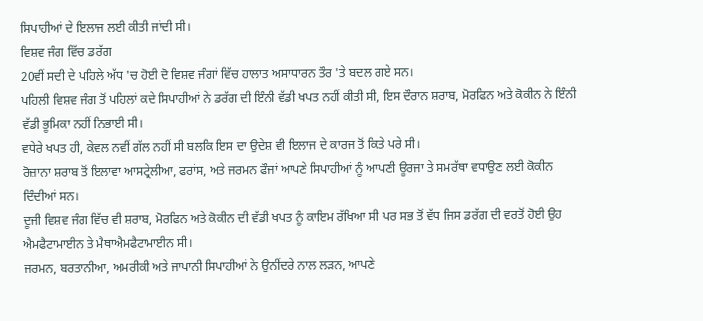ਸਿਪਾਹੀਆਂ ਦੇ ਇਲਾਜ ਲਈ ਕੀਤੀ ਜਾਂਦੀ ਸੀ।
ਵਿਸ਼ਵ ਜੰਗ ਵਿੱਚ ਡਰੱਗ
20ਵੀਂ ਸਦੀ ਦੇ ਪਹਿਲੇ ਅੱਧ 'ਚ ਹੋਈ ਦੋ ਵਿਸ਼ਵ ਜੰਗਾਂ ਵਿੱਚ ਹਾਲਾਤ ਅਸਾਧਾਰਨ ਤੌਰ 'ਤੇ ਬਦਲ ਗਏ ਸਨ।
ਪਹਿਲੀ ਵਿਸ਼ਵ ਜੰਗ ਤੋਂ ਪਹਿਲਾਂ ਕਦੇ ਸਿਪਾਹੀਆਂ ਨੇ ਡਰੱਗ ਦੀ ਇੰਨੀ ਵੱਡੀ ਖਪਤ ਨਹੀਂ ਕੀਤੀ ਸੀ, ਇਸ ਦੌਰਾਨ ਸ਼ਰਾਬ, ਮੋਰਫਿਨ ਅਤੇ ਕੋਕੀਨ ਨੇ ਇੰਨੀ ਵੱਡੀ ਭੂਮਿਕਾ ਨਹੀਂ ਨਿਭਾਈ ਸੀ।
ਵਧੇਰੇ ਖਪਤ ਹੀ, ਕੇਵਲ ਨਵੀਂ ਗੱਲ ਨਹੀਂ ਸੀ ਬਲਕਿ ਇਸ ਦਾ ਉਦੇਸ਼ ਵੀ ਇਲਾਜ ਦੇ ਕਾਰਜ ਤੋਂ ਕਿਤੇ ਪਰੇ ਸੀ।
ਰੋਜ਼ਾਨਾ ਸ਼ਰਾਬ ਤੋਂ ਇਲਾਵਾ ਆਸਟ੍ਰੇਲੀਆ, ਫਰਾਂਸ, ਅਤੇ ਜਰਮਨ ਫੌਜਾਂ ਆਪਣੇ ਸਿਪਾਹੀਆਂ ਨੂੰ ਆਪਣੀ ਊਰਜਾ ਤੇ ਸਮਰੱਥਾ ਵਧਾਉਣ ਲਈ ਕੋਕੀਨ ਦਿੰਦੀਆਂ ਸਨ।
ਦੂਜੀ ਵਿਸ਼ਵ ਜੰਗ ਵਿੱਚ ਵੀ ਸ਼ਰਾਬ, ਮੋਰਫਿਨ ਅਤੇ ਕੋਕੀਨ ਦੀ ਵੱਡੀ ਖਪਤ ਨੂੰ ਕਾਇਮ ਰੱਖਿਆ ਸੀ ਪਰ ਸਭ ਤੋਂ ਵੱਧ ਜਿਸ ਡਰੱਗ ਦੀ ਵਰਤੋਂ ਹੋਈ ਉਹ ਐਮਫੈਟਾਮਾਈਨ ਤੇ ਮੈਥਾਐਮਫੈਟਾਮਾਈਨ ਸੀ।
ਜਰਮਨ, ਬਰਤਾਨੀਆ, ਅਮਰੀਕੀ ਅਤੇ ਜਾਪਾਨੀ ਸਿਪਾਹੀਆਂ ਨੇ ਉਨੀਂਦਰੇ ਨਾਲ ਲੜਨ, ਆਪਣੇ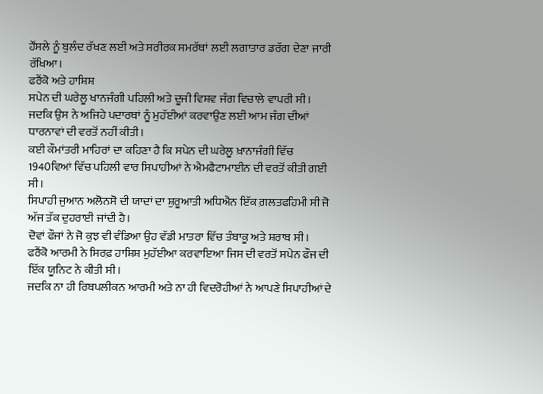ਹੌਂਸਲੇ ਨੂੰ ਬੁਲੰਦ ਰੱਖਣ ਲਈ ਅਤੇ ਸਰੀਰਕ ਸਮਰੱਥਾਂ ਲਈ ਲਗਾਤਾਰ ਡਰੱਗ ਦੇਣਾ ਜਾਰੀ ਰੱਖਿਆ।
ਫਰੈਂਕੋ ਅਤੇ ਹਾਸ਼ਿਸ਼
ਸਪੇਨ ਦੀ ਘਰੇਲੂ ਖਾਨਜੰਗੀ ਪਹਿਲੀ ਅਤੇ ਦੂਜੀ ਵਿਸ਼ਵ ਜੰਗ ਵਿਚਾਲੇ ਵਾਪਰੀ ਸੀ।
ਜਦਕਿ ਉਸ ਨੇ ਅਜਿਹੇ ਪਦਾਰਥਾਂ ਨੂੰ ਮੁਹੱਈਆਂ ਕਰਵਾਉਣ ਲਈ ਆਮ ਜੰਗ ਦੀਆਂ ਧਾਰਨਾਵਾਂ ਦੀ ਵਰਤੋਂ ਨਹੀਂ ਕੀਤੀ।
ਕਈ ਕੌਮਾਂਤਰੀ ਮਾਹਿਰਾਂ ਦਾ ਕਹਿਣਾ ਹੈ ਕਿ ਸਪੇਨ ਦੀ ਘਰੇਲੂ ਖ਼ਾਨਾਜੰਗੀ ਵਿੱਚ 1940ਵਿਆਂ ਵਿੱਚ ਪਹਿਲੀ ਵਾਰ ਸਿਪਾਹੀਆਂ ਨੇ ਐਮਫੈਟਾਮਾਈਨ ਦੀ ਵਰਤੋਂ ਕੀਤੀ ਗਈ ਸੀ।
ਸਿਪਾਹੀ ਜੁਆਨ ਅਲੋਨਸੋ ਦੀ ਯਾਦਾਂ ਦਾ ਸ਼ੁਰੂਆਤੀ ਅਧਿਐਨ ਇੱਕ ਗ਼ਲਤਫਹਿਮੀ ਸੀ ਜੋ ਅੱਜ ਤੱਕ ਦੁਹਰਾਈ ਜਾਂਦੀ ਹੈ।
ਦੋਵਾਂ ਫੌਜਾਂ ਨੇ ਜੋ ਕੁਝ ਵੀ ਵੰਡਿਆ ਉਹ ਵੱਡੀ ਮਾਤਰਾ ਵਿੱਚ ਤੰਬਾਕੂ ਅਤੇ ਸ਼ਰਾਬ ਸੀ।
ਫਰੈਂਕੋ ਆਰਮੀ ਨੇ ਸਿਰਫ਼ ਹਾਸ਼ਿਸ਼ ਮੁਹੱਈਆ ਕਰਵਾਇਆ ਜਿਸ ਦੀ ਵਰਤੋਂ ਸਪੇਨ ਫੌਜ ਦੀ ਇੱਕ ਯੂਨਿਟ ਨੇ ਕੀਤੀ ਸੀ।
ਜਦਕਿ ਨਾ ਹੀ ਰਿਬਪਲੀਕਨ ਆਰਮੀ ਅਤੇ ਨਾ ਹੀ ਵਿਦਰੋਹੀਆਂ ਨੇ ਆਪਣੇ ਸਿਪਾਹੀਆਂ ਦੇ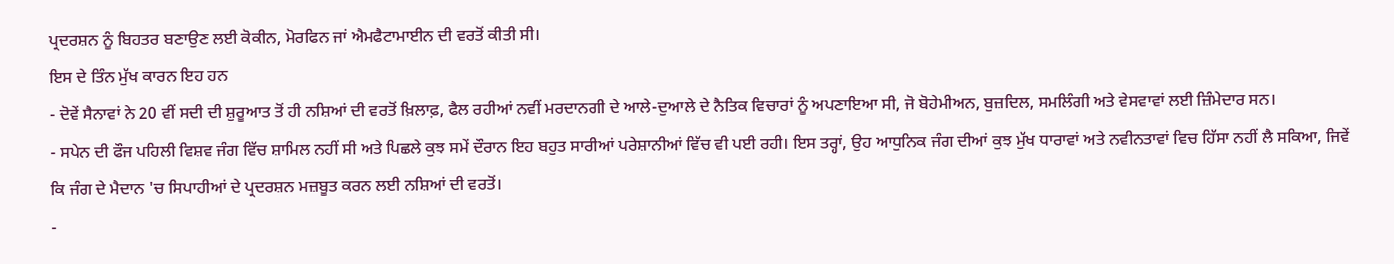ਪ੍ਰਦਰਸ਼ਨ ਨੂੰ ਬਿਹਤਰ ਬਣਾਉਣ ਲਈ ਕੋਕੀਨ, ਮੋਰਫਿਨ ਜਾਂ ਐਮਫੈਟਾਮਾਈਨ ਦੀ ਵਰਤੋਂ ਕੀਤੀ ਸੀ।
ਇਸ ਦੇ ਤਿੰਨ ਮੁੱਖ ਕਾਰਨ ਇਹ ਹਨ
- ਦੋਵੇਂ ਸੈਨਾਵਾਂ ਨੇ 20 ਵੀਂ ਸਦੀ ਦੀ ਸ਼ੁਰੂਆਤ ਤੋਂ ਹੀ ਨਸ਼ਿਆਂ ਦੀ ਵਰਤੋਂ ਖ਼ਿਲਾਫ਼, ਫੈਲ ਰਹੀਆਂ ਨਵੀਂ ਮਰਦਾਨਗੀ ਦੇ ਆਲੇ-ਦੁਆਲੇ ਦੇ ਨੈਤਿਕ ਵਿਚਾਰਾਂ ਨੂੰ ਅਪਣਾਇਆ ਸੀ, ਜੋ ਬੋਹੇਮੀਅਨ, ਬੁਜ਼ਦਿਲ, ਸਮਲਿੰਗੀ ਅਤੇ ਵੇਸਵਾਵਾਂ ਲਈ ਜ਼ਿੰਮੇਦਾਰ ਸਨ।
- ਸਪੇਨ ਦੀ ਫੌਜ ਪਹਿਲੀ ਵਿਸ਼ਵ ਜੰਗ ਵਿੱਚ ਸ਼ਾਮਿਲ ਨਹੀਂ ਸੀ ਅਤੇ ਪਿਛਲੇ ਕੁਝ ਸਮੇਂ ਦੌਰਾਨ ਇਹ ਬਹੁਤ ਸਾਰੀਆਂ ਪਰੇਸ਼ਾਨੀਆਂ ਵਿੱਚ ਵੀ ਪਈ ਰਹੀ। ਇਸ ਤਰ੍ਹਾਂ, ਉਹ ਆਧੁਨਿਕ ਜੰਗ ਦੀਆਂ ਕੁਝ ਮੁੱਖ ਧਾਰਾਵਾਂ ਅਤੇ ਨਵੀਨਤਾਵਾਂ ਵਿਚ ਹਿੱਸਾ ਨਹੀਂ ਲੈ ਸਕਿਆ, ਜਿਵੇਂ ਕਿ ਜੰਗ ਦੇ ਮੈਦਾਨ 'ਚ ਸਿਪਾਹੀਆਂ ਦੇ ਪ੍ਰਦਰਸ਼ਨ ਮਜ਼ਬੂਤ ਕਰਨ ਲਈ ਨਸ਼ਿਆਂ ਦੀ ਵਰਤੋਂ।
-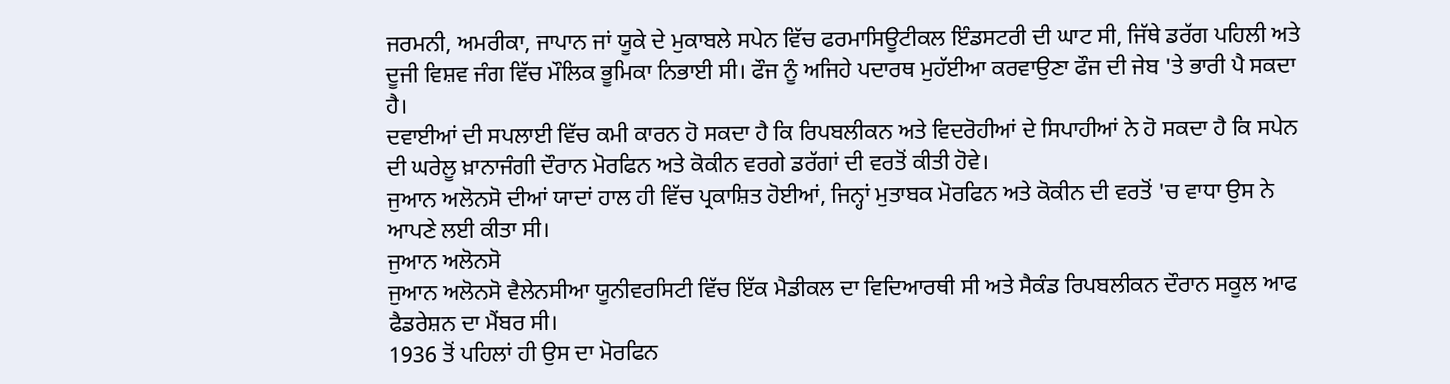ਜਰਮਨੀ, ਅਮਰੀਕਾ, ਜਾਪਾਨ ਜਾਂ ਯੂਕੇ ਦੇ ਮੁਕਾਬਲੇ ਸਪੇਨ ਵਿੱਚ ਫਰਮਾਸਿਊਟੀਕਲ ਇੰਡਸਟਰੀ ਦੀ ਘਾਟ ਸੀ, ਜਿੱਥੇ ਡਰੱਗ ਪਹਿਲੀ ਅਤੇ ਦੂਜੀ ਵਿਸ਼ਵ ਜੰਗ ਵਿੱਚ ਮੌਲਿਕ ਭੂਮਿਕਾ ਨਿਭਾਈ ਸੀ। ਫੌਜ ਨੂੰ ਅਜਿਹੇ ਪਦਾਰਥ ਮੁਹੱਈਆ ਕਰਵਾਉਣਾ ਫੌਜ ਦੀ ਜੇਬ 'ਤੇ ਭਾਰੀ ਪੈ ਸਕਦਾ ਹੈ।
ਦਵਾਈਆਂ ਦੀ ਸਪਲਾਈ ਵਿੱਚ ਕਮੀ ਕਾਰਨ ਹੋ ਸਕਦਾ ਹੈ ਕਿ ਰਿਪਬਲੀਕਨ ਅਤੇ ਵਿਦਰੋਹੀਆਂ ਦੇ ਸਿਪਾਹੀਆਂ ਨੇ ਹੋ ਸਕਦਾ ਹੈ ਕਿ ਸਪੇਨ ਦੀ ਘਰੇਲੂ ਖ਼ਾਨਾਜੰਗੀ ਦੌਰਾਨ ਮੋਰਫਿਨ ਅਤੇ ਕੋਕੀਨ ਵਰਗੇ ਡਰੱਗਾਂ ਦੀ ਵਰਤੋਂ ਕੀਤੀ ਹੋਵੇ।
ਜੁਆਨ ਅਲੋਨਸੋ ਦੀਆਂ ਯਾਦਾਂ ਹਾਲ ਹੀ ਵਿੱਚ ਪ੍ਰਕਾਸ਼ਿਤ ਹੋਈਆਂ, ਜਿਨ੍ਹਾਂ ਮੁਤਾਬਕ ਮੋਰਫਿਨ ਅਤੇ ਕੋਕੀਨ ਦੀ ਵਰਤੋਂ 'ਚ ਵਾਧਾ ਉਸ ਨੇ ਆਪਣੇ ਲਈ ਕੀਤਾ ਸੀ।
ਜੁਆਨ ਅਲੋਨਸੋ
ਜੁਆਨ ਅਲੋਨਸੋ ਵੈਲੇਨਸੀਆ ਯੂਨੀਵਰਸਿਟੀ ਵਿੱਚ ਇੱਕ ਮੈਡੀਕਲ ਦਾ ਵਿਦਿਆਰਥੀ ਸੀ ਅਤੇ ਸੈਕੰਡ ਰਿਪਬਲੀਕਨ ਦੌਰਾਨ ਸਕੂਲ ਆਫ ਫੈਡਰੇਸ਼ਨ ਦਾ ਮੈਂਬਰ ਸੀ।
1936 ਤੋਂ ਪਹਿਲਾਂ ਹੀ ਉਸ ਦਾ ਮੋਰਫਿਨ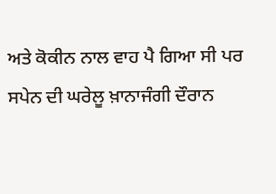ਅਤੇ ਕੋਕੀਨ ਨਾਲ ਵਾਹ ਪੈ ਗਿਆ ਸੀ ਪਰ ਸਪੇਨ ਦੀ ਘਰੇਲੂ ਖ਼ਾਨਾਜੰਗੀ ਦੌਰਾਨ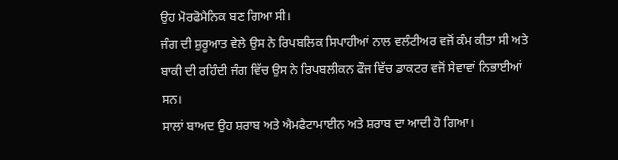ਉਹ ਮੋਰਫੋਮੈਨਿਕ ਬਣ ਗਿਆ ਸੀ।
ਜੰਗ ਦੀ ਸ਼ੁਰੂਆਤ ਵੇਲੇ ਉਸ ਨੇ ਰਿਪਬਲਿਕ ਸਿਪਾਹੀਆਂ ਨਾਲ ਵਲੰਟੀਅਰ ਵਜੋਂ ਕੰਮ ਕੀਤਾ ਸੀ ਅਤੇ ਬਾਕੀ ਦੀ ਰਹਿੰਦੀ ਜੰਗ ਵਿੱਚ ਉਸ ਨੇ ਰਿਪਬਲੀਕਨ ਫੌਜ ਵਿੱਚ ਡਾਕਟਰ ਵਜੋਂ ਸੇਵਾਵਾਂ ਨਿਭਾਈਆਂ ਸਨ।
ਸਾਲਾਂ ਬਾਅਦ ਉਹ ਸ਼ਰਾਬ ਅਤੇ ਐਮਫੈਟਾਮਾਈਨ ਅਤੇ ਸ਼ਰਾਬ ਦਾ ਆਦੀ ਹੋ ਗਿਆ।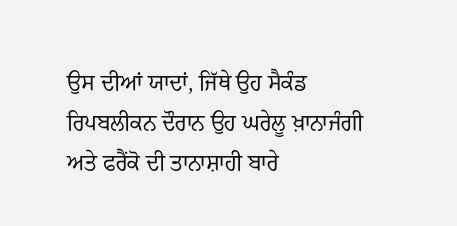ਉਸ ਦੀਆਂ ਯਾਦਾਂ, ਜਿੱਥੇ ਉਹ ਸੈਕੰਡ ਰਿਪਬਲੀਕਨ ਦੌਰਾਨ ਉਹ ਘਰੇਲੂ ਖ਼ਾਨਾਜੰਗੀ ਅਤੇ ਫਰੈਂਕੋ ਦੀ ਤਾਨਾਸ਼ਾਹੀ ਬਾਰੇ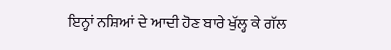ਇਨ੍ਹਾਂ ਨਸ਼ਿਆਂ ਦੇ ਆਦੀ ਹੋਣ ਬਾਰੇ ਖੁੱਲ੍ਹ ਕੇ ਗੱਲ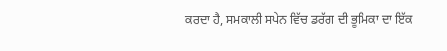ਕਰਦਾ ਹੈ, ਸਮਕਾਲੀ ਸਪੇਨ ਵਿੱਚ ਡਰੱਗ ਦੀ ਭੂਮਿਕਾ ਦਾ ਇੱਕ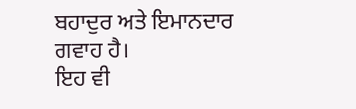ਬਹਾਦੁਰ ਅਤੇ ਇਮਾਨਦਾਰ ਗਵਾਹ ਹੈ।
ਇਹ ਵੀ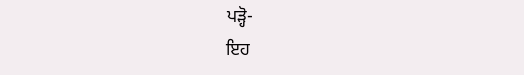ਪੜ੍ਹੋ-
ਇਹ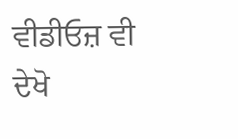ਵੀਡੀਓਜ਼ ਵੀ ਦੇਖੋ